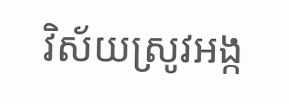វិស័យស្រូវអង្ក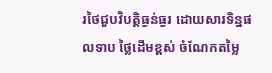រថៃជួបវិបត្តិធ្ងន់ធ្ងរ ដោយសារទិន្នផលទាប ថ្លៃដើមខ្ពស់ ចំណែកតម្លៃ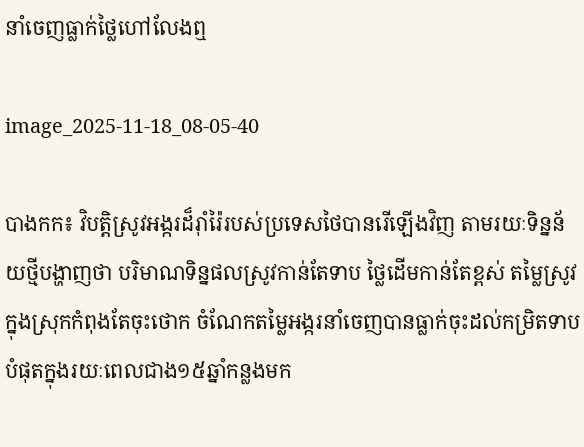នាំចេញធ្លាក់ថ្លៃហៅលែងឮ

image_2025-11-18_08-05-40

បាងកក៖ វិបត្តិស្រូវអង្ករដ៏រ៉ាំរ៉ៃរបស់ប្រទេសថៃបានរើឡើងវិញ តាមរយៈទិន្នន័យថ្មីបង្ហាញថា បរិមាណទិន្នផលស្រូវកាន់តែទាប ថ្លៃដើមកាន់តែខ្ពស់ តម្លៃស្រូវក្នុងស្រុកកំពុងតែចុះថោក ចំណែកតម្លៃអង្ករនាំចេញបានធ្លាក់ចុះដល់កម្រិតទាបបំផុតក្នុងរយៈពេលជាង១៥ឆ្នាំកន្លងមក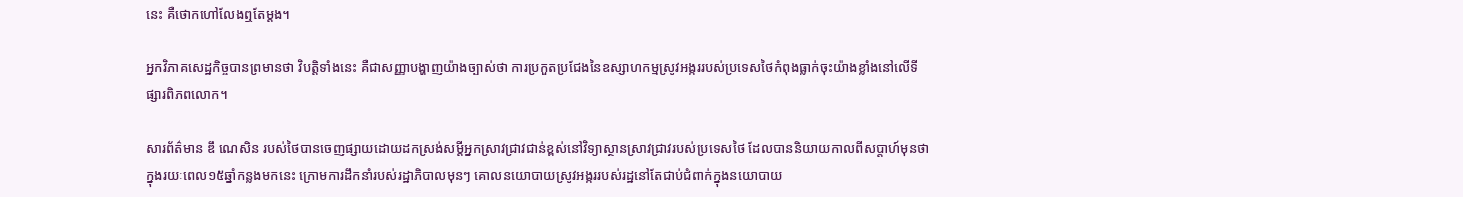នេះ គឺថោកហៅលែងឮតែម្តង។

អ្នកវិភាគសេដ្ឋកិច្ចបានព្រមានថា វិបត្តិទាំងនេះ គឺជាសញ្ញាបង្ហាញយ៉ាងច្បាស់ថា ការប្រកួតប្រជែងនៃឧស្សាហកម្មស្រូវអង្កររបស់ប្រទេសថៃកំពុងធ្លាក់ចុះយ៉ាងខ្លាំងនៅលើទីផ្សារពិភពលោក។

សារព័ត៌មាន ឌឹ ណេសិន របស់ថៃបានចេញផ្សាយដោយដកស្រង់សម្តីអ្នកស្រាវជ្រាវជាន់ខ្ពស់នៅវិទ្យាស្ថានស្រាវជ្រាវរបស់ប្រទេសថៃ ដែលបាននិយាយកាលពីសប្តាហ៍មុនថា ក្នុងរយៈពេល១៥ឆ្នាំកន្លងមកនេះ ក្រោមការដឹកនាំរបស់រដ្ឋាភិបាលមុនៗ គោលនយោបាយស្រូវអង្កររបស់រដ្ឋនៅតែជាប់ជំពាក់ក្នុងនយោបាយ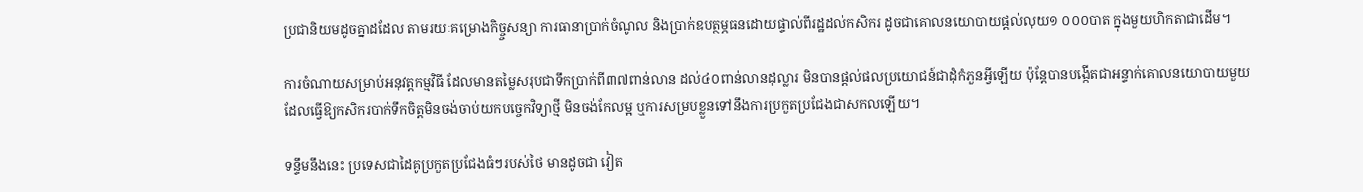ប្រជានិយមដូចគ្នាដដែល តាមរយៈគម្រោងកិច្ច្ចសន្យា ការធានាប្រាក់ចំណូល និងប្រាក់ឧបត្ថម្ភធនដោយផ្ទាល់ពីរដ្ឋដល់កសិករ ដូចជាគោលនយោបាយផ្តល់លុយ១ ០០០បាត ក្នុងមួយហិកតាជាដើម។

ការចំណាយសម្រាប់អនុវត្តកម្មវិធី ដែលមានតម្លៃសរុបជាទឹកប្រាក់ពី៣៧ពាន់លាន ដល់៤០ពាន់លានដុល្លារ មិនបានផ្តល់ផលប្រយោជន៍ជាដុំកំភួនអ្វីឡើយ ប៉ុន្តែបានបង្កើតជាអន្ទាក់គោលនយោបាយមួយ ដែលធ្វើឱ្យកសិករបាក់ទឹកចិត្តមិនចង់ចាប់យកបច្ចេកវិទ្យាថ្មី មិនចង់កែលម្អ ឬការសម្របខ្លួនទៅនឹងការប្រកួតប្រជែងជាសកលឡើយ។

ទន្ទឹមនឹងនេះ ប្រទេសជាដៃគូប្រកួតប្រជែងធំៗរបស់ថៃ មានដូចជា វៀត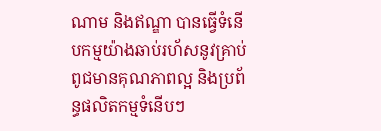ណាម និងឥណ្ឌា បានធ្វើទំនើបកម្មយ៉ាងឆាប់រហ័សនូវគ្រាប់ពូជមានគុណភាពល្អ និងប្រព័ន្ធផលិតកម្មទំនើបៗ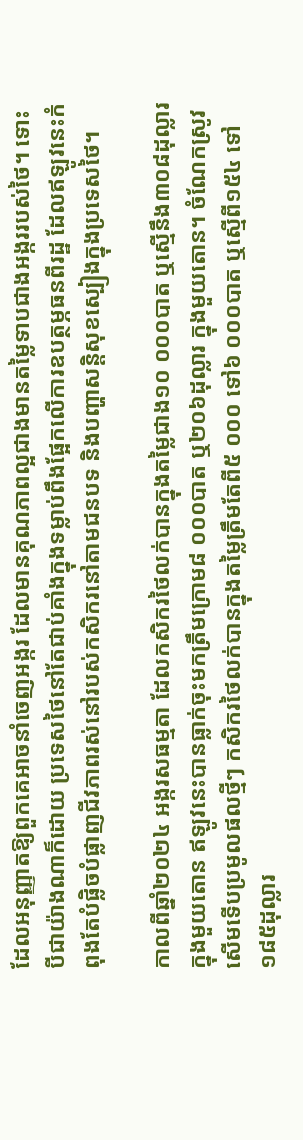ដែលអនុញ្ញាតឱ្យពួកគេអាចនាំចេញអង្ករ ដែលមានគុណភាពល្អជាងមានតម្លៃទាបជាងអង្កររបស់ថៃ។ ទោះបីជាយ៉ាងណាក៏ដោយ ប្រទេសថៃនៅតែជាប់គាំងក្នុងទម្លាប់ពឹងផ្អែកលើការឧបត្ថម្ភធនពីរដ្ឋ ដែលឥឡូវនេះកំពុងតែបំផ្លិចបំផ្លាញជីវភាពរស់នៅរបស់កសិករនៅតាមជនបទ និងបញ្ហាសន្តិសុខស្បៀងក្នុងប្រទេសថៃ។

កាលពីឆ្នាំ២០២៤ អង្ករសធម្មតា ដែលកសិករថៃលក់បានក្នុងតម្លៃជាង១០ ០០០បាត ឬស្មើនឹង៣០៨ដុល្លារ ក្នុងមួយតោន ឥឡូវនេះបានធ្លាក់ចុះមកត្រឹមក្រោម៨ ០០០បាត ឬ២០៦ដុល្លារ ក្នុងមួយតោន។ ចំណែកស្រូវសើមទើបប្រមូលផលថ្មីៗ កសិករថៃលក់បានក្នុងតម្លៃត្រឹមតែពី៥ ០០០ ទៅ៦ ០០០បាត ឬស្មើពី១៥៤ ទៅ ១៨៥ដុល្លារ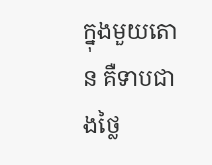ក្នុងមួយតោន គឺទាបជាងថ្លៃ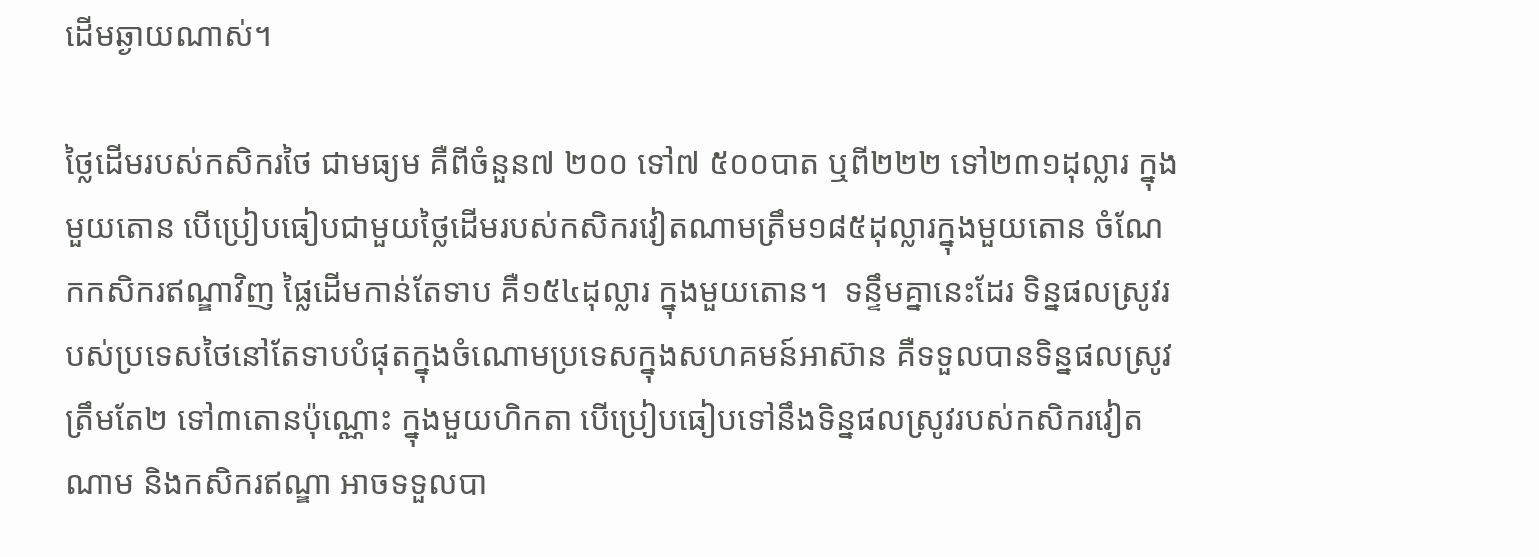ដើមឆ្ងាយណាស់។

ថ្លៃដើមរបស់កសិករថៃ ជាមធ្យម គឺពីចំនួន៧ ២០០ ទៅ៧ ៥០០បាត ឬពី២២២ ទៅ២៣១ដុល្លារ ក្នុងមួយតោន បើប្រៀបធៀបជាមួយថ្លៃដើមរបស់កសិករវៀតណាមត្រឹម១៨៥ដុល្លារក្នុងមួយតោន ចំណែកកសិករឥណ្ឌាវិញ ផ្លៃដើមកាន់តែទាប គឺ១៥៤ដុល្លារ ក្នុងមួយតោន។  ទន្ទឹមគ្នានេះដែរ ទិន្នផលស្រូវរបស់ប្រទេសថៃនៅតែទាបបំផុតក្នុងចំណោមប្រទេសក្នុងសហគមន៍អាស៊ាន គឺទទួលបានទិន្នផលស្រូវត្រឹមតែ២ ទៅ៣តោនប៉ុណ្ណោះ ក្នុងមួយហិកតា បើប្រៀបធៀបទៅនឹងទិន្នផលស្រូវរបស់កសិករវៀតណាម និងកសិករឥណ្ឌា អាចទទួលបា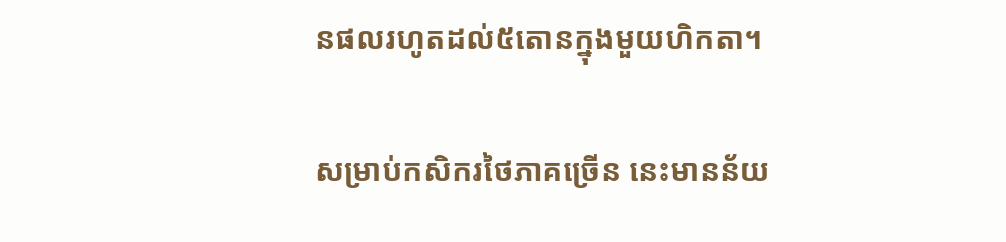នផលរហូតដល់៥តោនក្នុងមួយហិកតា។

សម្រាប់កសិករថៃភាគច្រើន នេះមានន័យ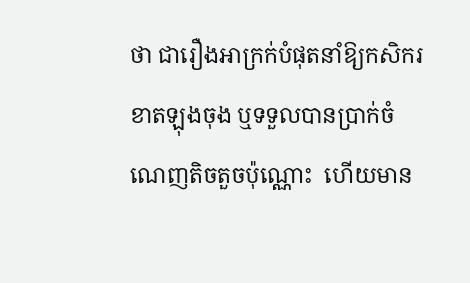ថា ជារឿងអាក្រក់បំផុតនាំឱ្យកសិករខាតឡុងចុង ឬទទួលបានប្រាក់ចំណេញតិចតួចប៉ុណ្ណោះ  ហើយមាន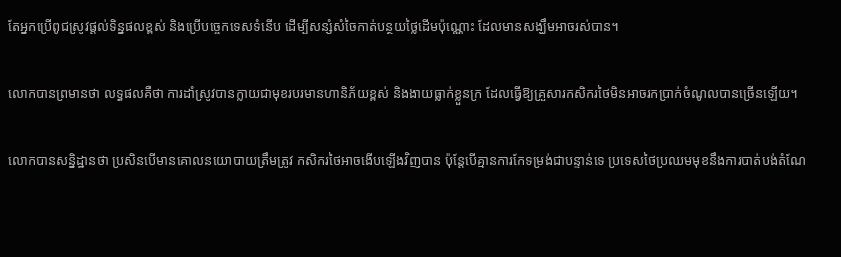តែអ្នកប្រើពូជស្រូវផ្តល់ទិន្នផលខ្ពស់ និងប្រើបច្ចេកទេសទំនើប ដើម្បីសន្សំសំចៃកាត់បន្ថយថ្លៃដើមប៉ុណ្ណោះ ដែលមានសង្ឃឹមអាចរស់បាន។

លោកបានព្រមានថា លទ្ធផលគឺថា ការដាំស្រូវបានក្លាយជាមុខរបរមានហានិភ័យខ្ពស់ និងងាយធ្លាក់ខ្លួនក្រ ដែលធ្វើឱ្យគ្រួសារកសិករថៃមិនអាចរកប្រាក់ចំណូលបានច្រើនឡើយ។

លោកបានសន្និដ្ឋានថា ប្រសិនបើមានគោលនយោបាយត្រឹមត្រូវ កសិករថៃអាចងើបឡើងវិញបាន ប៉ុន្តែបើគ្មានការកែទម្រង់ជាបន្ទាន់ទេ ប្រទេសថៃប្រឈមមុខនឹងការបាត់បង់តំណែ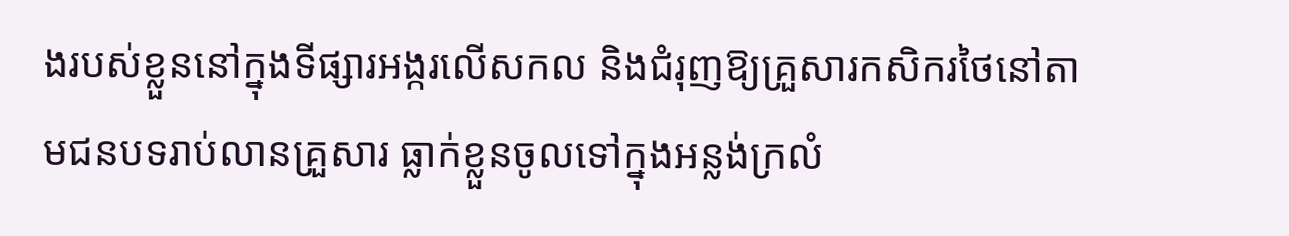ងរបស់ខ្លួននៅក្នុងទីផ្សារអង្ករលើសកល និងជំរុញឱ្យគ្រួសារកសិករថៃនៅតាមជនបទរាប់លានគ្រួសារ ធ្លាក់ខ្លួនចូលទៅក្នុងអន្លង់ក្រលំ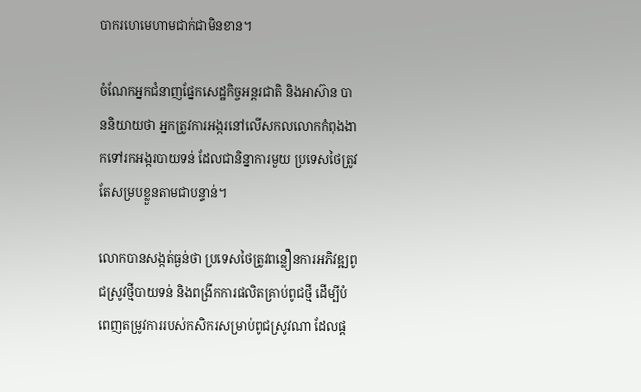បាករហេមេហាមជាក់ជាមិនខាន។

ចំណែកអ្នកជំនាញផ្នែកសេដ្ឋកិច្ចអន្តរជាតិ និងអាស៊ាន បាននិយាយថា អ្នកត្រូវការអង្ករនៅលើសកលលោកកំពុងងាកទៅរកអង្ករបាយទន់ ដែលជានិន្នាការមួយ ប្រទេសថៃត្រូវតែសម្របខ្លួនតាមជាបន្ទាន់។

លោកបានសង្កត់ធ្ងន់ថា ប្រទេសថៃត្រូវពន្លឿនការអភិវឌ្ឍពូជស្រូវថ្មីបាយទន់ និងពង្រីកការផលិតគ្រាប់ពូជថ្មី ដើម្បីបំពេញតម្រូវការរបស់កសិករសម្រាប់ពូជស្រូវណា ដែលផ្ត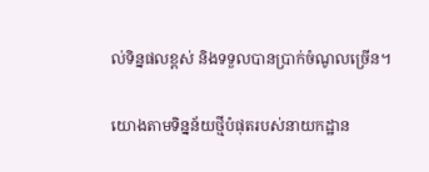ល់ទិន្នផលខ្ពស់ និងទទួលបានប្រាក់ចំណូលច្រើន។

យោងតាមទិន្នន័យថ្មីបំផុតរបស់នាយកដ្ឋាន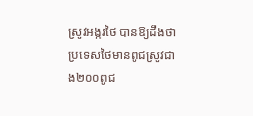ស្រូវអង្ករថៃ បានឱ្យដឹងថា ប្រទេសថៃមានពូជស្រូវជាង២០០ពូជ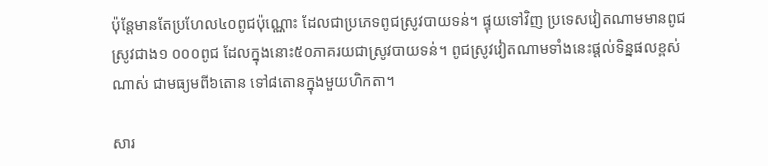ប៉ុន្តែមានតែប្រហែល៤០ពូជប៉ុណ្ណោះ ដែលជាប្រភេទពូជស្រូវបាយទន់។ ផ្ទុយទៅវិញ ប្រទេសវៀតណាមមានពូជស្រូវជាង១ ០០០ពូជ ដែលក្នុងនោះ៥០ភាគរយជាស្រូវបាយទន់។ ពូជស្រូវវៀតណាមទាំងនេះផ្តល់ទិន្នផលខ្ពស់ណាស់ ជាមធ្យមពី៦តោន ទៅ៨តោនក្នុងមួយហិកតា។

សារ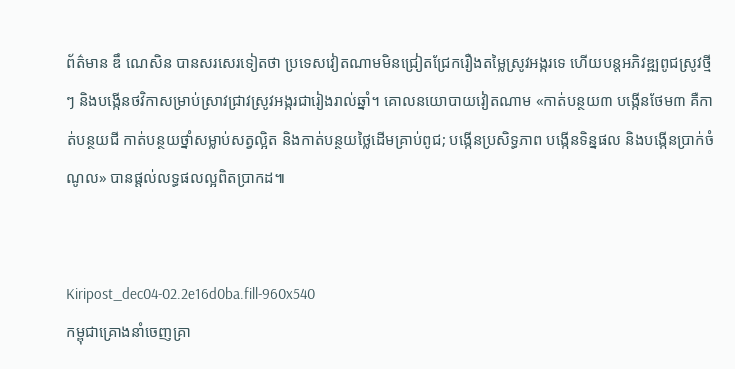ព័ត៌មាន ឌឹ ណេសិន បានសរសេរទៀតថា ប្រទេសវៀតណាមមិនជ្រៀតជ្រែករឿងតម្លៃស្រូវអង្ករទេ ហើយបន្តអភិវឌ្ឍពូជស្រូវថ្មីៗ និងបង្កើនថវិកាសម្រាប់ស្រាវជ្រាវស្រូវអង្ករជារៀងរាល់ឆ្នាំ។ គោលនយោបាយវៀតណាម «កាត់បន្ថយ៣ បង្កើនថែម៣ គឺកាត់បន្ថយជី កាត់បន្ថយថ្នាំសម្លាប់សត្វល្អិត និងកាត់បន្ថយថ្លៃដើមគ្រាប់ពូជ; បង្កើនប្រសិទ្ធភាព បង្កើនទិន្នផល និងបង្កើនប្រាក់ចំណូល» បានផ្តល់លទ្ធផលល្អពិតប្រាកដ៕


Kiripost_dec04-02.2e16d0ba.fill-960x540
កម្ពុជាគ្រោងនាំចេញគ្រា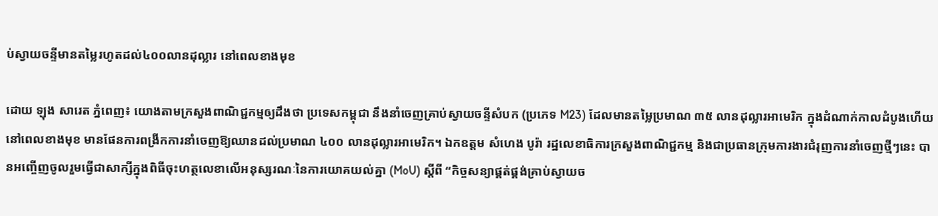ប់ស្វាយចន្ទីមានតម្លៃរហូតដល់៤០០លានដុល្លារ នៅពេលខាងមុខ

ដោយ ឡុង សារេត ភ្នំពេញ៖ យោងតាមក្រសួងពាណិជ្ជកម្មឲ្យដឹងថា ប្រទេសកម្ពុជា នឹងនាំចេញគ្រាប់ស្វាយចន្ទីសំបក (ប្រភេទ M23) ដែលមានតម្លៃប្រមាណ ៣៥ លានដុល្លារអាមេរិក ក្នុងដំណាក់កាលដំបូងហើយនៅពេលខាងមុខ មានផែនការពង្រីកការនាំចេញឱ្យឈានដល់ប្រមាណ ៤០០ លានដុល្លារអាមេរិក។ ឯកឧត្តម សំហេង បូរ៉ា រដ្ឋលេខាធិការក្រសួងពាណិជ្ជកម្ម និងជាប្រធានក្រុមការងារជំរុញការនាំចេញថ្មីៗនេះ បានអញ្ចើញចូលរួមធ្វើជាសាក្សីក្នុងពិធីចុះហត្ថលេខាលើអនុស្សរណៈនៃការយោគយល់គ្នា (MoU) ស្តីពី “កិច្ចសន្យាផ្គត់ផ្គង់គ្រាប់ស្វាយច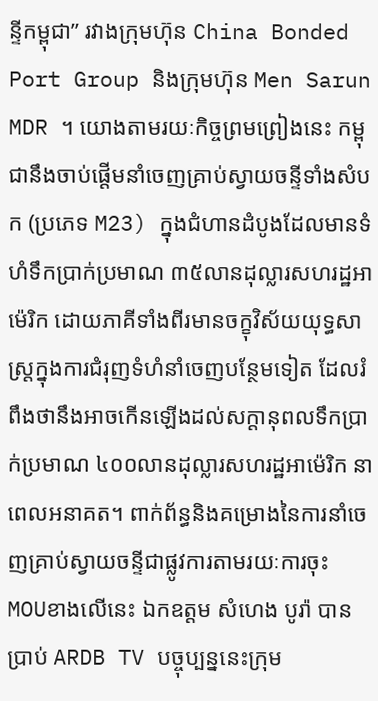ន្ទីកម្ពុជា” រវាងក្រុមហ៊ុន China Bonded Port Group និងក្រុមហ៊ុន Men Sarun MDR ។ យោងតាមរយៈកិច្ចព្រមព្រៀងនេះ កម្ពុជានឹងចាប់ផ្តើមនាំចេញគ្រាប់ស្វាយចន្ទីទាំងសំបក (ប្រភេទ M23) ក្នុងជំហានដំបូងដែលមានទំហំទឹកប្រាក់ប្រមាណ ៣៥លានដុល្លារសហរដ្ឋអាម៉េរិក ដោយភាគីទាំងពីរមានចក្ខុវិស័យយុទ្ធសាស្ត្រក្នុងការជំរុញទំហំនាំចេញបន្ថែមទៀត ដែលរំពឹងថានឹងអាចកើនឡើងដល់សក្តានុពលទឹកប្រាក់ប្រមាណ ៤០០លានដុល្លារសហរដ្ឋអាម៉េរិក នាពេលអនាគត។ ពាក់ព័ន្ធនិងគម្រោងនៃការនាំចេញគ្រាប់ស្វាយចន្ទីជាផ្លូវការតាមរយៈការចុះ MOUខាងលើនេះ ឯកឧត្តម សំហេង បូរ៉ា បានប្រាប់ ARDB TV បច្ចុប្បន្ននេះក្រុម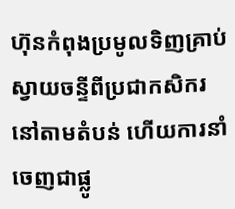ហ៊ុនកំពុងប្រមូលទិញគ្រាប់ស្វាយចន្ទីពីប្រជាកសិករនៅតាមតំបន់ ហើយការនាំចេញជាផ្លូ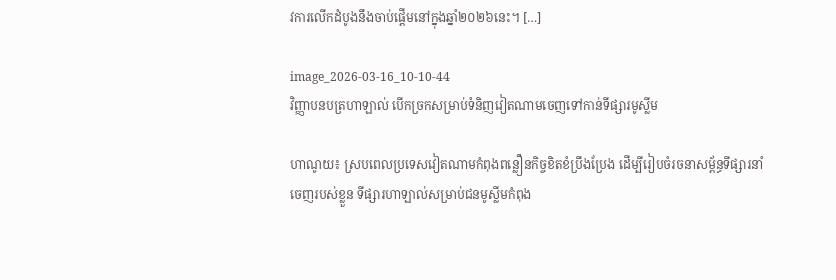វការលើកដំបូងនឹងចាប់ផ្តើមនៅក្នុងឆ្នាំ២០២៦នេះ។ […]

image_2026-03-16_10-10-44
វិញ្ញាបនបត្រហាឡាល់ បើកច្រកសម្រាប់ទំនិញវៀតណាមចេញទៅកាន់ទីផ្សារមូស្លីម

ហាណូយ៖ ស្របពេលប្រទេសវៀតណាមកំពុងពន្លឿនកិច្ចខិតខំប្រឹងប្រែង ដើម្បីរៀបចំរចនាសម្ព័ន្ធទីផ្សារនាំចេញរបស់ខ្លួន ទីផ្សារហាឡាល់សម្រាប់ជនមូស្លីមកំពុង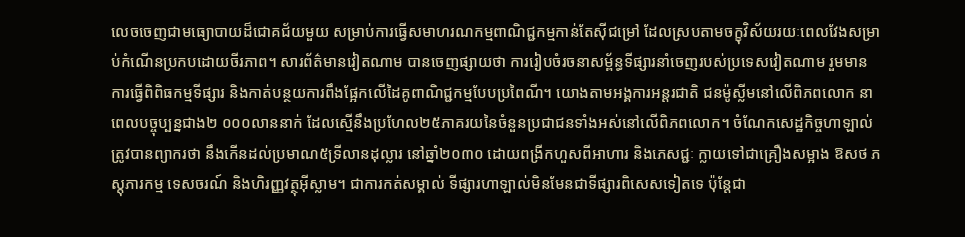លេចចេញជាមធ្យោបាយដ៏ជោគជ័យមួយ សម្រាប់ការធ្វើសមាហរណកម្មពាណិជ្ជកម្មកាន់តែស៊ីជម្រៅ ដែលស្របតាមចក្ខុវិស័យរយៈពេលវែងសម្រាប់កំណើនប្រកបដោយចីរភាព។ សារព័ត៌មានវៀតណាម បានចេញផ្សាយថា ការរៀបចំរចនាសម្ព័ន្ធទីផ្សារនាំចេញរបស់ប្រទេសវៀតណាម រួមមានការធ្វើពិពិធកម្មទីផ្សារ និងកាត់បន្ថយការពឹងផ្អែកលើដៃគូពាណិជ្ជកម្មបែបប្រពៃណី។ យោងតាមអង្គការអន្តរជាតិ ជនម៉ូស្លីមនៅលើពិភពលោក នាពេលបច្ចុប្បន្នជាង២ ០០០លាននាក់ ដែលស្មើនឹងប្រហែល២៥ភាគរយនៃចំនួនប្រជាជនទាំងអស់នៅលើពិភពលោក។ ចំណែកសេដ្ឋកិច្ចហាឡាល់ត្រូវបានព្យាករថា នឹងកើនដល់ប្រមាណ៥ទ្រីលានដុល្លារ នៅឆ្នាំ២០៣០ ដោយពង្រីកហួសពីអាហារ និងភេសជ្ជៈ ក្លាយទៅជាគ្រឿងសម្អាង ឱសថ ភស្តុភារកម្ម ទេសចរណ៍ និងហិរញ្ញវត្ថុអ៊ីស្លាម។ ជាការកត់សម្គាល់ ទីផ្សារហាឡាល់មិនមែនជាទីផ្សារពិសេសទៀតទេ ប៉ុន្តែជា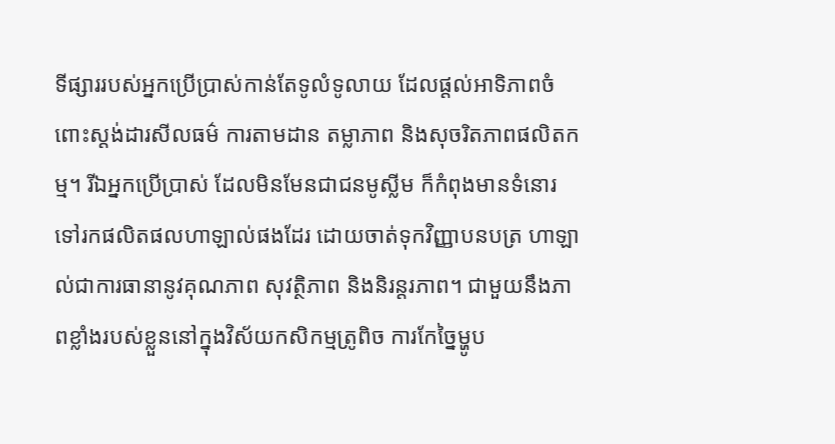ទីផ្សាររបស់អ្នកប្រើប្រាស់កាន់តែទូលំទូលាយ ដែលផ្ដល់អាទិភាពចំពោះស្តង់ដារសីលធម៌ ការតាមដាន តម្លាភាព និងសុចរិតភាពផលិតកម្ម។ រីឯអ្នកប្រើប្រាស់ ដែលមិនមែនជាជនមូស្លីម ក៏កំពុងមានទំនោរទៅរកផលិតផលហាឡាល់ផងដែរ ដោយចាត់ទុកវិញ្ញាបនបត្រ ហាឡាល់ជាការធានានូវគុណភាព សុវត្ថិភាព និងនិរន្តរភាព។ ជាមួយនឹងភាពខ្លាំងរបស់ខ្លួននៅក្នុងវិស័យកសិកម្មត្រូពិច ការកែច្នៃម្ហូប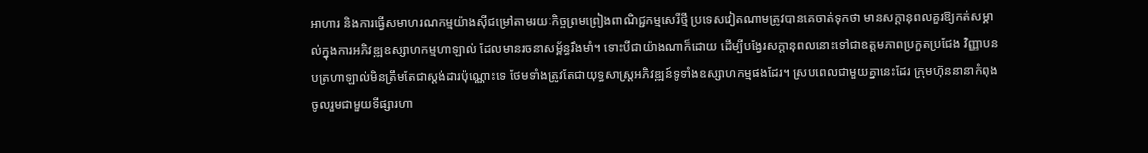អាហារ និងការធ្វើសមាហរណកម្មយ៉ាងស៊ីជម្រៅតាមរយៈកិច្ចព្រមព្រៀងពាណិជ្ជកម្មសេរីថ្មី ប្រទេសវៀតណាមត្រូវបានគេចាត់ទុកថា មានសក្តានុពលគួរឱ្យកត់សម្គាល់ក្នុងការអភិវឌ្ឍឧស្សាហកម្មហាឡាល់ ដែលមានរចនាសម្ព័ន្ធរឹងមាំ។ ទោះបីជាយ៉ាងណាក៏ដោយ ដើម្បីបង្វែរសក្តានុពលនោះទៅជាឧត្តមភាពប្រកួតប្រជែង វិញ្ញាបនបត្រហាឡាល់មិនត្រឹមតែជាស្តង់ដារប៉ុណ្ណោះទេ ថែមទាំងត្រូវតែជាយុទ្ធសាស្ត្រអភិវឌ្ឍន៍ទូទាំងឧស្សាហកម្មផងដែរ។ ស្របពេលជាមួយគ្នានេះដែរ ក្រុមហ៊ុននានាកំពុងចូលរួមជាមួយទីផ្សារហា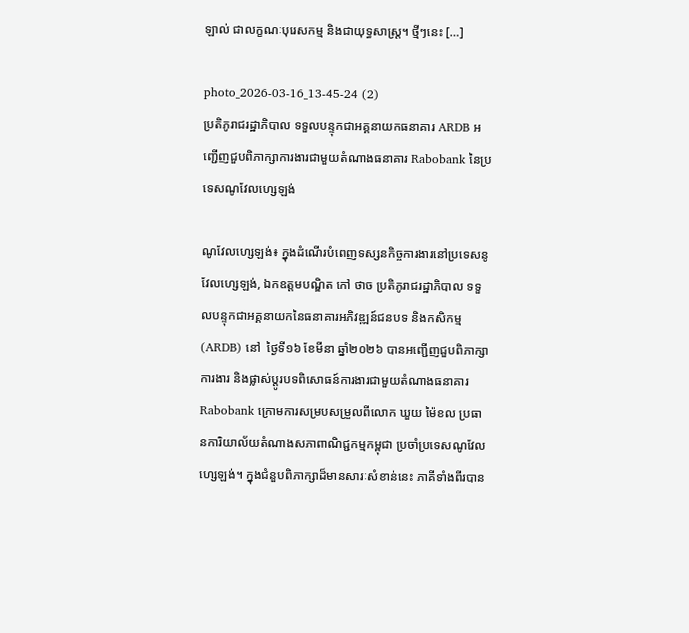ឡាល់ ជាលក្ខណៈបុរេសកម្ម និងជាយុទ្ធសាស្ត្រ។ ថ្មីៗនេះ […]

photo_2026-03-16_13-45-24 (2)
ប្រតិភូរាជរដ្ឋាភិបាល ទទួលបន្ទុកជាអគ្គនាយកធនាគារ ARDB អញ្ជើញជួបពិភាក្សាការងារជាមួយតំណាងធនាគារ Rabobank នៃប្រទេសណូវែលហ្សេឡង់

ណូវែលហ្សេឡង់៖ ក្នុងដំណើរបំពេញទស្សនកិច្ចការងារនៅប្រទេសនូវែលហ្សេឡង់, ឯកឧត្តមបណ្ឌិត កៅ ថាច ប្រតិភូរាជរដ្ឋាភិបាល ទទួលបន្ទុកជាអគ្គនាយកនៃធនាគារអភិវឌ្ឍន៍ជនបទ និងកសិកម្ម (ARDB) នៅ  ថ្ងៃទី១៦ ខែមីនា ឆ្នាំ២០២៦ បានអញ្ជើញជួបពិភាក្សាការងារ និងផ្លាស់ប្តូរបទពិសោធន៍ការងារជាមួយតំណាងធនាគារ Rabobank ក្រោមការសម្របសម្រួលពីលោក ឃួយ ម៉ៃខល ប្រធានការិយាល័យតំណាងសភាពាណិជ្ជកម្មកម្ពុជា ប្រចាំប្រទេសណូវែលហ្សេឡង់។ ក្នុងជំនួបពិភាក្សាដ៏មានសារៈសំខាន់នេះ ភាគីទាំងពីរបាន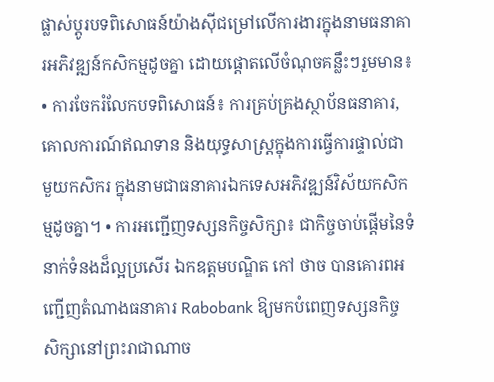ផ្លាស់ប្តូរបទពិសោធន៍យ៉ាងស៊ីជម្រៅលើការងារក្នុងនាមធនាគារអភិវឌ្ឍន៍កសិកម្មដូចគ្នា ដោយផ្តោតលើចំណុចគន្លឹះៗរួមមាន៖ • ការចែករំលែកបទពិសោធន៍៖ ការគ្រប់គ្រងស្ថាប័នធនាគារ, គោលការណ៍ឥណទាន និងយុទ្ធសាស្ត្រក្នុងការធ្វើការផ្ទាល់ជាមួយកសិករ ក្នុងនាមជាធនាគារឯកទេសអភិវឌ្ឍន៍វិស័យកសិកម្មដូចគ្នា។ • ការអញ្ជើញទស្សនកិច្ចសិក្សា៖ ជាកិច្ចចាប់ផ្តើមនៃទំនាក់ទំនងដ៏ល្អប្រសើរ ឯកឧត្តមបណ្ឌិត កៅ ថាច បានគោរពអញ្ជើញតំណាងធនាគារ Rabobank ឱ្យមកបំពេញទស្សនកិច្ចសិក្សានៅព្រះរាជាណាច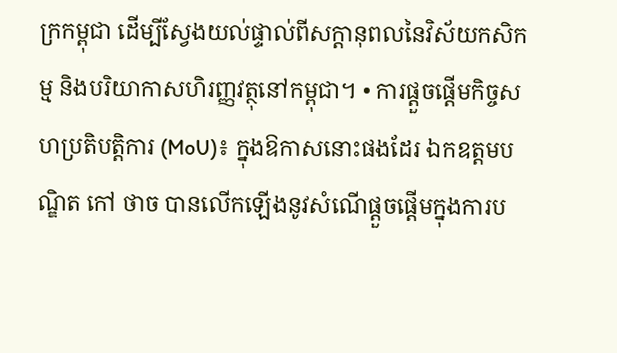ក្រកម្ពុជា ដើម្បីស្វែងយល់ផ្ទាល់ពីសក្តានុពលនៃវិស័យកសិកម្ម និងបរិយាកាសហិរញ្ញវត្ថុនៅកម្ពុជា។ • ការផ្ដួចផ្ដើមកិច្ចសហប្រតិបត្តិការ (MoU)៖ ក្នុងឱកាសនោះផងដែរ ឯកឧត្តមបណ្ឌិត កៅ ថាច បានលើកឡើងនូវសំណើផ្ដួចផ្ដើមក្នុងការប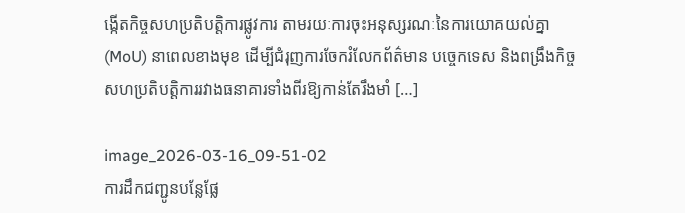ង្កើតកិច្ចសហប្រតិបត្តិការផ្លូវការ តាមរយៈការចុះអនុស្សរណៈនៃការយោគយល់គ្នា (MoU) នាពេលខាងមុខ ដើម្បីជំរុញការចែករំលែកព័ត៌មាន បច្ចេកទេស និងពង្រឹងកិច្ចសហប្រតិបត្តិការរវាងធនាគារទាំងពីរឱ្យកាន់តែរឹងមាំ […]

image_2026-03-16_09-51-02
ការដឹកជញ្ជូនបន្លែផ្លែ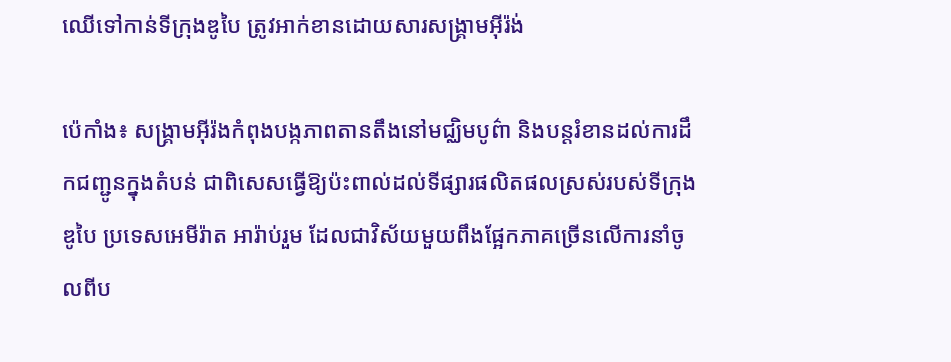ឈើទៅកាន់ទីក្រុងឌូបៃ ត្រូវអាក់ខានដោយសារសង្គ្រាមអ៊ីរ៉ង់

ប៉េកាំង៖ សង្គ្រាមអ៊ីរ៉ងកំពុងបង្កភាពតានតឹងនៅមជ្ឈិមបូព៌ា និងបន្តរំខានដល់ការដឹកជញ្ជូនក្នុងតំបន់ ជាពិសេសធ្វើឱ្យប៉ះពាល់ដល់ទីផ្សារផលិតផលស្រស់របស់ទីក្រុងឌូបៃ ប្រទេសអេមីរ៉ាត អារ៉ាប់រួម ដែលជាវិស័យមួយពឹងផ្អែកភាគច្រើនលើការនាំចូលពីប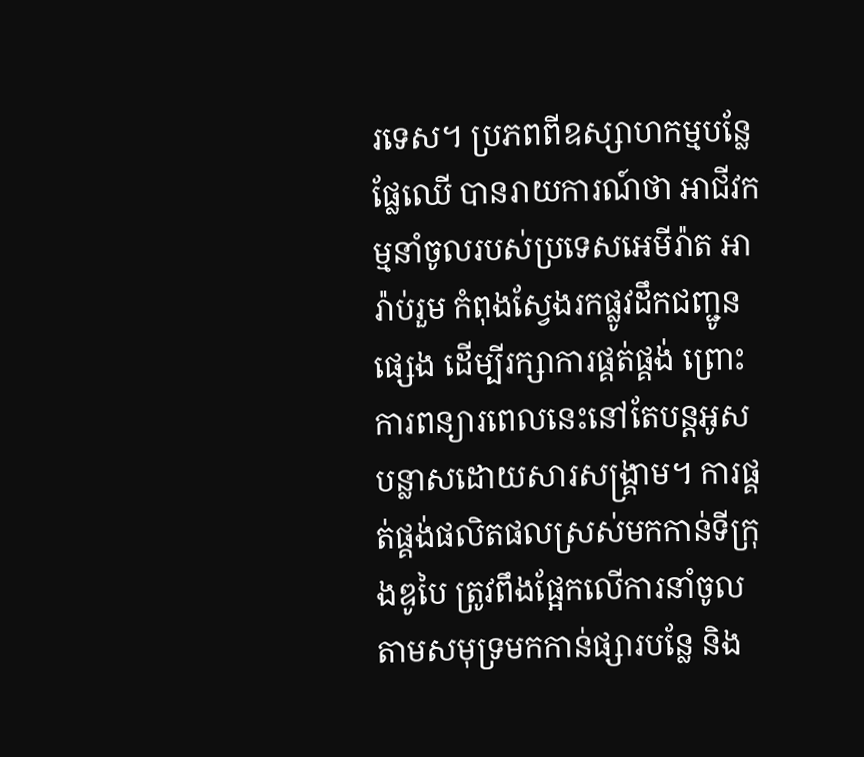រទេស។ ប្រភពពីឧស្សាហកម្មបន្លែផ្លែឈើ បានរាយការណ៍ថា អាជីវកម្មនាំចូលរបស់ប្រទេសអេមីរ៉ាត អារ៉ាប់រួម កំពុងស្វែងរកផ្លូវដឹកជញ្ជូនផ្សេង ដើម្បីរក្សាការផ្គត់ផ្គង់ ព្រោះការពន្យារពេលនេះនៅតែបន្តអូសបន្លាសដោយសារសង្គ្រាម។ ការផ្គត់ផ្គង់ផលិតផលស្រស់មកកាន់ទីក្រុងឌូបៃ ត្រូវពឹងផ្អែកលើការនាំចូលតាមសមុទ្រមកកាន់ផ្សារបន្លែ និង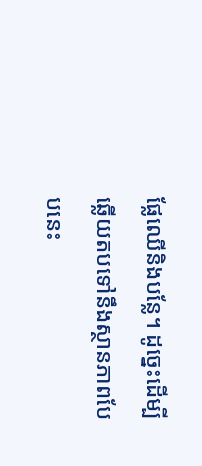ផ្លែឈើនិងបន្លែ។ ដូច្នេះដើម្បីឆ្លើយតបទៅនឹងស្ថានភាពបែបនេះ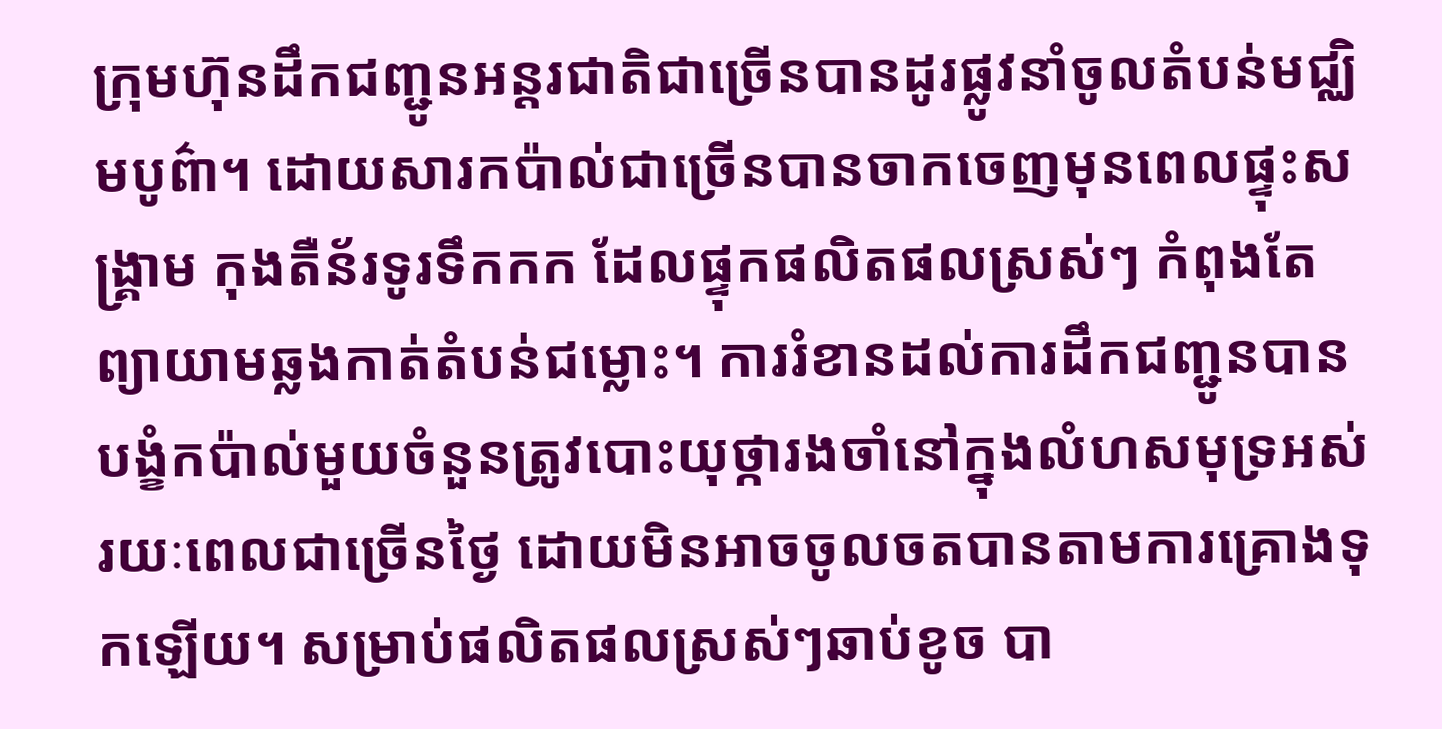ក្រុមហ៊ុនដឹកជញ្ជូនអន្តរជាតិជាច្រើនបានដូរផ្លូវនាំចូលតំបន់មជ្ឈិមបូព៌ា។ ដោយសារកប៉ាល់ជាច្រើនបានចាកចេញមុនពេលផ្ទុះសង្គ្រាម កុងតឺន័រទូរទឹកកក ដែលផ្ទុកផលិតផលស្រស់ៗ កំពុងតែព្យាយាមឆ្លងកាត់តំបន់ជម្លោះ។ ការរំខានដល់ការដឹកជញ្ជូនបានបង្ខំកប៉ាល់មួយចំនួនត្រូវបោះយុថ្ការងចាំនៅក្នុងលំហសមុទ្រអស់រយៈពេលជាច្រើនថ្ងៃ ដោយមិនអាចចូលចតបានតាមការគ្រោងទុកឡើយ។ សម្រាប់ផលិតផលស្រស់ៗឆាប់ខូច បា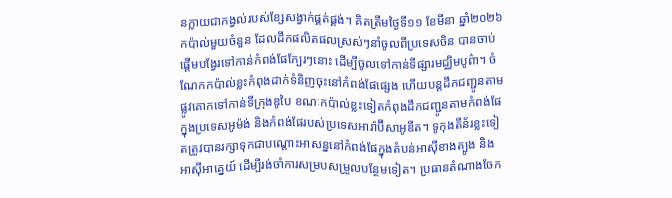នក្លាយជាកង្វល់របស់ខ្សែសង្វាក់ផ្គត់ផ្គង់។ គិតត្រឹមថ្ងៃទី១១ ខែមីនា ឆ្នាំ២០២៦ កប៉ាល់មួយចំនួន ដែលដឹកផលិតផលស្រស់ៗនាំចូលពីប្រទេសចិន បានចាប់ផ្តើមបង្វែរទៅកាន់កំពង់ផែក្បែរៗនោះ ដើម្បីចូលទៅកាន់ទីផ្សារមជ្ឈិមបូព៌ា។ ចំណែកកប៉ាល់ខ្លះកំពុងដាក់ទំនិញចុះនៅកំពង់ផែផ្សេង ហើយបន្តដឹកជញ្ជូនតាមផ្លូវគោកទៅកាន់ទីក្រុងឌូបៃ ខណៈកប៉ាល់ខ្លះទៀតកំពុងដឹកជញ្ជូនតាមកំពង់ផែ ក្នុងប្រទេសអូម៉ង់ និងកំពង់ផែរបស់ប្រទេសអារ៉ាប៊ីសាអូឌីត។ ទូកុងតឹន័រខ្លះទៀតត្រូវបានរក្សាទុកជាបណ្តោះអាសន្ននៅកំពង់ផែក្នុងតំបន់អាស៊ីខាងត្បូង និងអាស៊ីអាគ្នេយ៍ ដើម្បីរង់ចាំការសម្របសម្រួលបន្ថែមទៀត។ ប្រធានតំណាងចែក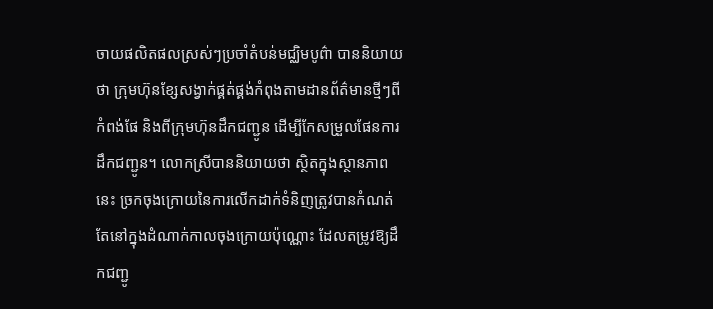ចាយផលិតផលស្រស់ៗប្រចាំតំបន់មជ្ឈិមបូព៌ា បាននិយាយថា ក្រុមហ៊ុនខ្សែសង្វាក់ផ្គត់ផ្គង់កំពុងតាមដានព័ត៌មានថ្មីៗពីកំពង់ផែ និងពីក្រុមហ៊ុនដឹកជញ្ជូន ដើម្បីកែសម្រួលផែនការដឹកជញ្ជូន។ លោកស្រីបាននិយាយថា ស្ថិតក្នុងស្ថានភាពនេះ ច្រកចុងក្រោយនៃការលើកដាក់ទំនិញត្រូវបានកំណត់តែនៅក្នុងដំណាក់កាលចុងក្រោយប៉ុណ្ណោះ ដែលតម្រូវឱ្យដឹកជញ្ជូ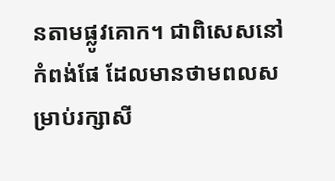នតាមផ្លូវគោក។ ជាពិសេសនៅកំពង់ផែ ដែលមានថាមពលសម្រាប់រក្សាសី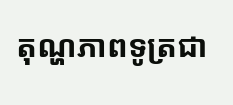តុណ្ហភាពទូត្រជា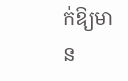ក់ឱ្យមាន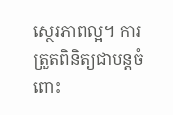ស្ថេរភាពល្អ។ ការត្រួតពិនិត្យជាបន្តចំពោះ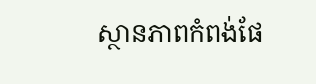ស្ថានភាពកំពង់ផែ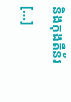និងកុងតឺន័រ […]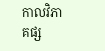កាលវិភាគផ្ស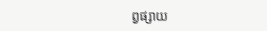ព្វផ្សាយ